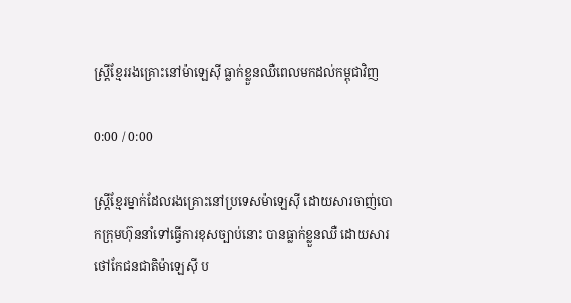ស្ត្រីខ្មែររងគ្រោះនៅម៉ាឡេស៊ី ធ្លាក់ខ្លួនឈឺពេលមកដល់កម្ពុជាវិញ

0:00 / 0:00

ស្ត្រីខ្មែរម្នាក់ដែលរងគ្រោះនៅប្រទេសម៉ាឡេស៊ី ដោយសារចាញ់បោកក្រុមហ៊ុននាំទៅធ្វើការខុសច្បាប់នោះ បានធ្លាក់ខ្លួនឈឺ ដោយសារថៅកែជនជាតិម៉ាឡេស៊ី ប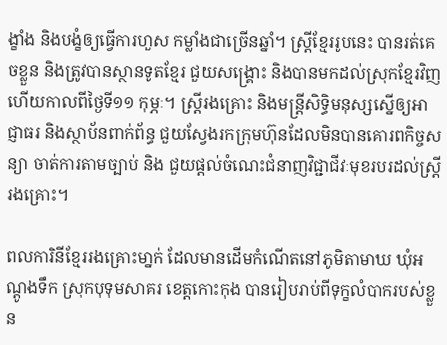ង្ខាំង និងបង្ខំឲ្យធ្វើការហួស កម្លាំងជាច្រើនឆ្នាំ។ ស្ត្រីខ្មែររូបនេះ បានរត់គេចខ្លួន និងត្រូវបានស្ថានទូតខ្មែរ ជួយសង្គ្រោះ និងបានមកដល់ស្រុកខ្មែរវិញហើយកាលពីថ្ងៃទី១១ កុម្ភៈ។ ស្ត្រីរងគ្រោះ និងមន្ត្រីសិទ្ធិមនុស្សស្នើឲ្យអាជ្ញាធរ និងស្ថាប័នពាក់ព័ន្ធ ជួយស្វែងរកក្រុមហ៊ុនដែលមិនបានគោរពកិច្ចសន្យា ចាត់ការតាមច្បាប់ និង ជួយផ្តល់ចំណេះជំនាញវិជ្ជាជីវៈមុខរបរដល់ស្ត្រីរងគ្រោះ។

ពលការិនីខ្មែររងគ្រោះមា្នក់ ដែលមានដើមកំណើតនៅភូមិតាមាឃ ឃុំអណ្តូងទឹក ស្រុកបុទុមសាគរ ខេត្តកោះកុង បានរៀបរាប់ពីទុក្ខលំបាករបស់ខ្លួន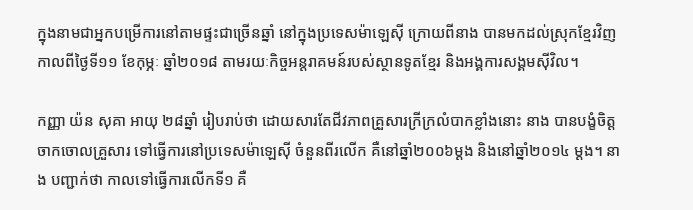ក្នុងនាមជាអ្នកបម្រើការនៅតាមផ្ទះជាច្រើនឆ្នាំ នៅក្នុងប្រទេសម៉ាឡេស៊ី ក្រោយពីនាង បានមកដល់ស្រុកខ្មែរវិញ កាលពីថ្ងៃទី១១ ខែកុម្ភៈ ឆ្នាំ២០១៨ តាមរយៈកិច្ចអន្តរាគមន៍របស់ស្ថានទូតខ្មែរ និងអង្គការសង្គមស៊ីវិល។

កញ្ញា យ៉ន សុគា អាយុ ២៨ឆ្នាំ រៀបរាប់ថា ដោយសារតែជីវភាពគ្រួសារក្រីក្រលំបាកខ្លាំងនោះ នាង បានបង្ខំចិត្តចាកចោលគ្រួសារ ទៅធ្វើការនៅប្រទេសម៉ាឡេស៊ី ចំនួនពីរលើក គឺនៅឆ្នាំ២០០៦ម្ដង និងនៅឆ្នាំ២០១៤ ម្តង។ នាង បញ្ជាក់ថា កាលទៅធ្វើការលើកទី១ គឺ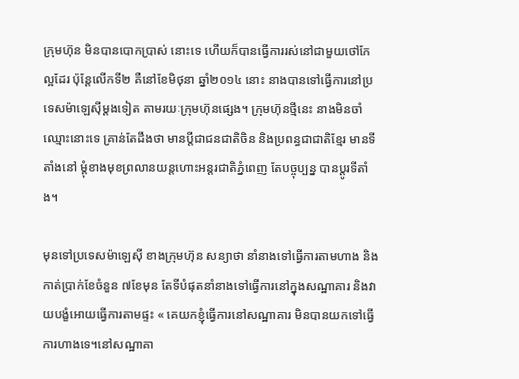ក្រុមហ៊ុន មិនបានបោកប្រាស់ នោះទេ ហើយក៏បានធ្វើការរស់នៅជាមួយថៅកែល្អដែរ ប៉ុន្តែលើកទី២ គឺនៅខែមិថុនា ឆ្នាំ២០១៤ នោះ នាងបានទៅធ្វើការនៅប្រទេសម៉ាឡេស៊ីម្ដងទៀត តាមរយៈក្រុមហ៊ុនផ្សេង។ ក្រុមហ៊ុនថ្មីនេះ នាងមិនចាំឈ្មោះនោះទេ គ្រាន់តែដឹងថា មានប្ដីជាជនជាតិចិន និងប្រពន្ធជាជាតិខ្មែរ មានទីតាំងនៅ ម្ដុំខាងមុខព្រលានយន្តហោះអន្តរជាតិភ្នំពេញ តែបច្ចុប្បន្ន បានប្ដូរទីតាំង។

មុនទៅប្រទេសម៉ាឡេស៊ី ខាងក្រុមហ៊ុន សន្យាថា នាំនាងទៅធ្វើការតាមហាង និងកាត់ប្រាក់ខែចំនួន ៧ខែមុន តែទីបំផុតនាំនាងទៅធ្វើការនៅក្នុងសណ្ឋាគារ និងវាយបង្ខំអោយធ្វើការតាមផ្ទះ « គេយកខ្ញុំធ្វើការនៅសណ្ឋាគារ មិនបានយកទៅធ្វើការហាងទេ។នៅសណ្ឋាគា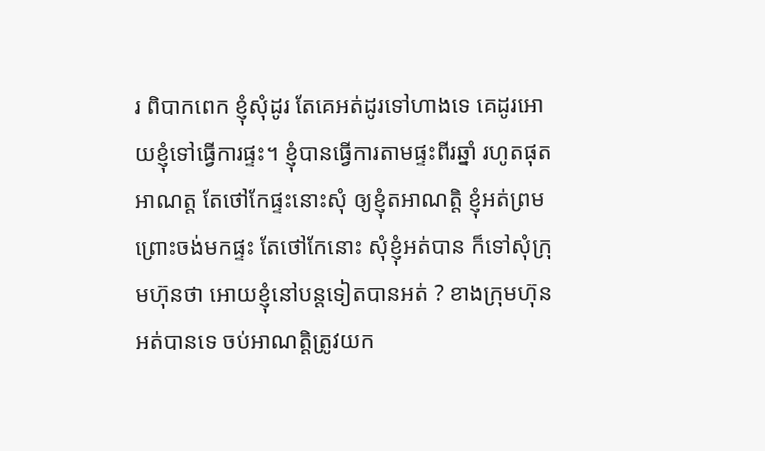រ ពិបាកពេក ខ្ញុំសុំដូរ តែគេអត់ដូរទៅហាងទេ គេដូរអោយខ្ញុំទៅធ្វើការផ្ទះ។ ខ្ញុំបានធ្វើការតាមផ្ទះពីរឆ្នាំ រហូតផុតអាណត្ត តែថៅកែផ្ទះនោះសុំ ឲ្យខ្ញុំតអាណត្តិ ខ្ញុំអត់ព្រមព្រោះចង់មកផ្ទះ តែថៅកែនោះ សុំខ្ញុំអត់បាន ក៏ទៅសុំក្រុមហ៊ុនថា អោយខ្ញុំនៅបន្តទៀតបានអត់ ? ខាងក្រុមហ៊ុនអត់បានទេ ចប់អាណត្តិត្រូវយក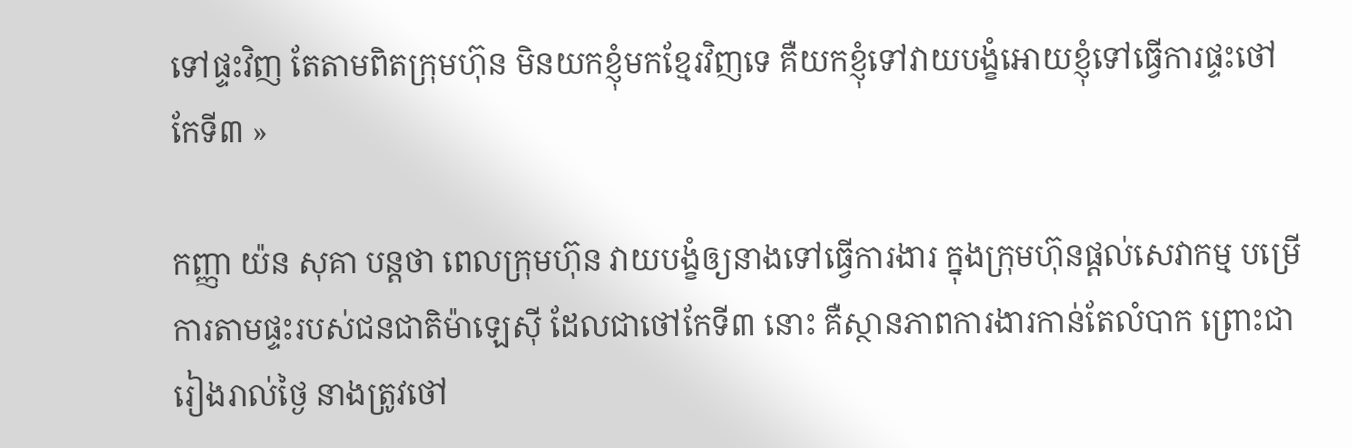ទៅផ្ទះវិញ តែតាមពិតក្រុមហ៊ុន មិនយកខ្ញុំមកខ្មែរវិញទេ គឺយកខ្ញុំទៅវាយបង្ខំអោយខ្ញុំទៅធ្វើការផ្ទះថៅកែទី៣ »

កញ្ញា យ៉ន សុគា បន្តថា ពេលក្រុមហ៊ុន វាយបង្ខំឲ្យនាងទៅធ្វើការងារ ក្នុងក្រុមហ៊ុនផ្ដល់សេវាកម្ម បម្រើការតាមផ្ទះរបស់ជនជាតិម៉ាឡេស៊ី ដែលជាថៅកែទី៣ នោះ គឺស្ថានភាពការងារកាន់តែលំបាក ព្រោះជា រៀងរាល់ថ្ងៃ នាងត្រូវថៅ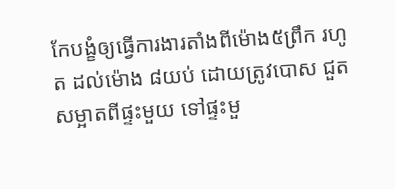កែបង្ខំឲ្យធ្វើការងារតាំងពីម៉ោង៥ព្រឹក រហូត ដល់ម៉ោង ៨យប់ ដោយត្រូវបោស ជួតសម្អាតពីផ្ទះមួយ ទៅផ្ទះមួ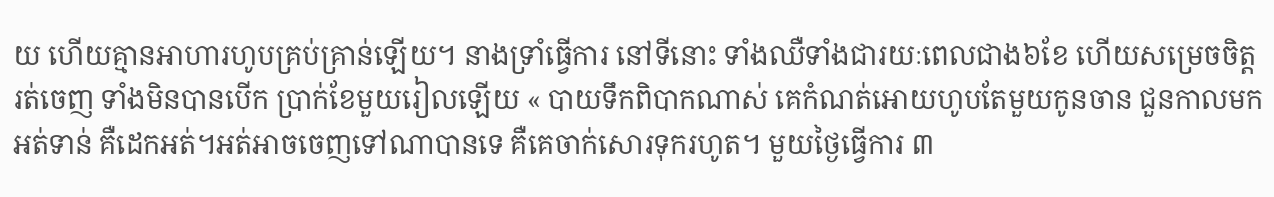យ ហើយគ្មានអាហារហូបគ្រប់គ្រាន់ឡើយ។ នាងទ្រាំធ្វើការ នៅទីនោះ ទាំងឈឺទាំងជារយៈពេលជាង៦ខែ ហើយសម្រេចចិត្តរត់ចេញ ទាំងមិនបានបើក ប្រាក់ខែមួយរៀលឡើយ « បាយទឹកពិបាកណាស់ គេកំណត់អោយហូបតែមួយកូនចាន ជួនកាលមកអត់ទាន់ គឺដេកអត់។អត់អាចចេញទៅណាបានទេ គឺគេចាក់សោរទុករហូត។ មួយថ្ងៃធ្វើការ ៣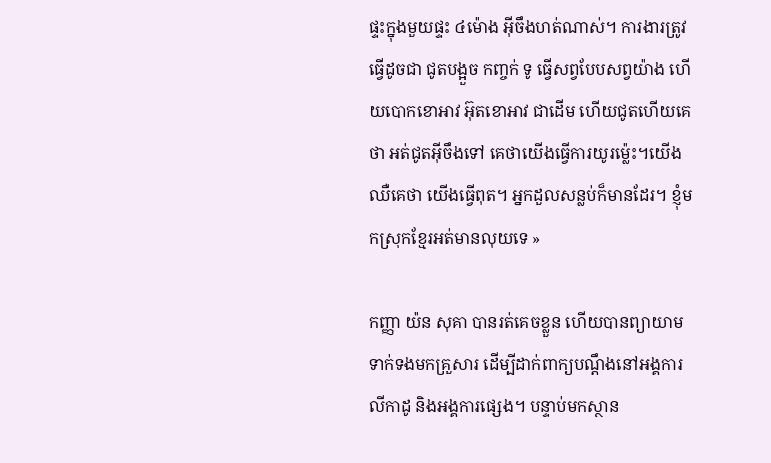ផ្ទះក្នុងមួយផ្ទះ ៤ម៉ោង អ៊ីចឹងហត់ណាស់។ ការងារត្រូវធ្វើដូចជា ជូតបង្អួច កញ្ចក់ ទូ ធ្វើសព្វបែបសព្វយ៉ាង ហើយបោកខោអាវ អ៊ុតខោអាវ ជាដើម ហើយជូតហើយគេថា អត់ជូតអ៊ីចឹងទៅ គេថាយើងធ្វើការយូរម្ល៉េះ។យើងឈឺគេថា យើងធ្វើពុត។ អ្នកដួលសន្លប់ក៏មានដែរ។ ខ្ញុំមកស្រុកខ្មែរអត់មានលុយទេ »

កញ្ញា យ៉ន សុគា បានរត់គេចខ្លួន ហើយបានព្យាយាមទាក់ទងមកគ្រួសារ ដើម្បីដាក់ពាក្យបណ្ដឹងនៅអង្គការលីកាដូ និងអង្គការផ្សេង។ បន្ទាប់មកស្ថាន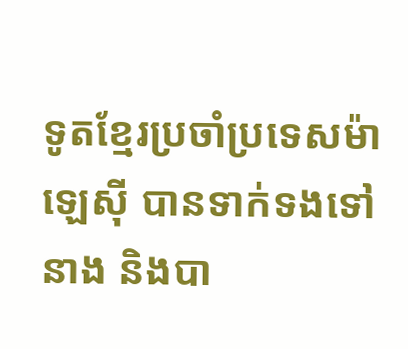ទូតខ្មែរប្រចាំប្រទេសម៉ាឡេស៊ី បានទាក់ទងទៅនាង និងបា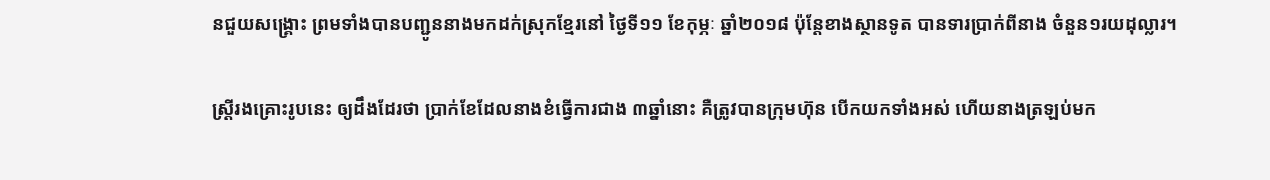នជួយសង្គ្រោះ ព្រមទាំងបានបញ្ជូននាងមកដក់ស្រុកខ្មែរនៅ ថ្ងៃទី១១ ខែកុម្ភៈ ឆ្នាំ២០១៨ ប៉ុន្តែខាងស្ថានទូត បានទារប្រាក់ពីនាង ចំនួន១រយដុល្លារ។

ស្ត្រីរងគ្រោះរូបនេះ ឲ្យដឹងដែរថា ប្រាក់ខែដែលនាងខំធ្វើការជាង ៣ឆ្នាំនោះ គឺត្រូវបានក្រុមហ៊ុន បើកយកទាំងអស់ ហើយនាងត្រឡប់មក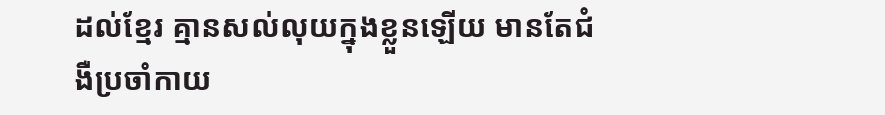ដល់ខ្មែរ គ្មានសល់លុយក្នុងខ្លួនឡើយ មានតែជំងឺប្រចាំកាយ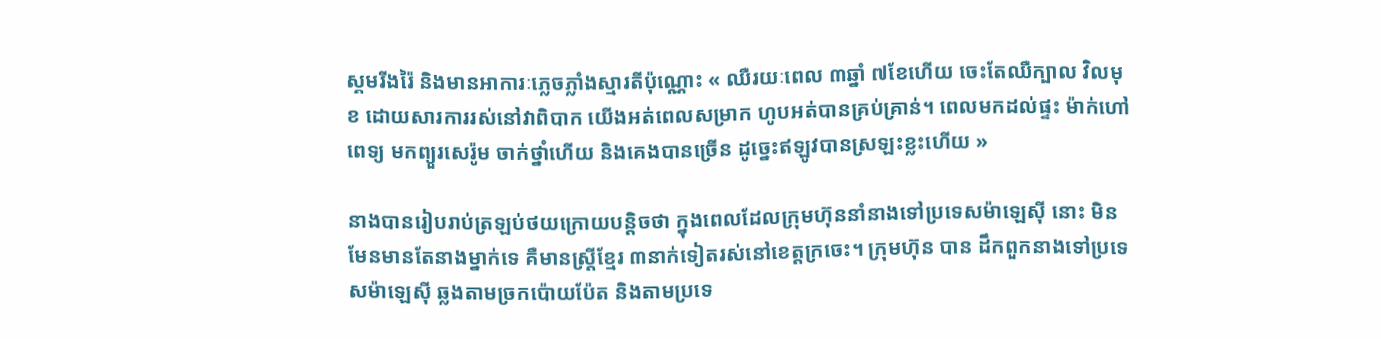ស្គមរីងរ៉ៃ និងមានអាការៈភ្លេចភ្លាំងស្មារតីប៉ុណ្ណោះ « ឈឺរយៈពេល ៣ឆ្នាំ ៧ខែហើយ ចេះតែឈឺក្បាល វិលមុខ ដោយសារការរស់នៅវាពិបាក យើងអត់ពេលសម្រាក ហូបអត់បានគ្រប់គ្រាន់។ ពេលមកដល់ផ្ទះ ម៉ាក់ហៅពេទ្យ មកព្យួរសេរ៉ូម ចាក់ថ្នាំហើយ និងគេងបានច្រើន ដូច្នេះឥឡូវបានស្រឡះខ្លះហើយ »

នាងបានរៀបរាប់ត្រឡប់ថយក្រោយបន្តិចថា ក្នុងពេលដែលក្រុមហ៊ុននាំនាងទៅប្រទេសម៉ាឡេស៊ី នោះ មិនមែនមានតែនាងម្នាក់ទេ គឺមានស្ត្រីខ្មែរ ៣នាក់ទៀតរស់នៅខេត្តក្រចេះ។ ក្រុមហ៊ុន បាន ដឹកពួកនាងទៅប្រទេសម៉ាឡេស៊ី ឆ្លងតាមច្រកប៉ោយប៉ែត និងតាមប្រទេ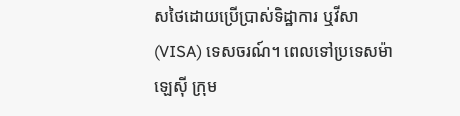សថៃដោយប្រើប្រាស់ទិដ្ឋាការ ឬវីសា (VISA) ទេសចរណ៍។ ពេលទៅប្រទេសម៉ាឡេស៊ី ក្រុម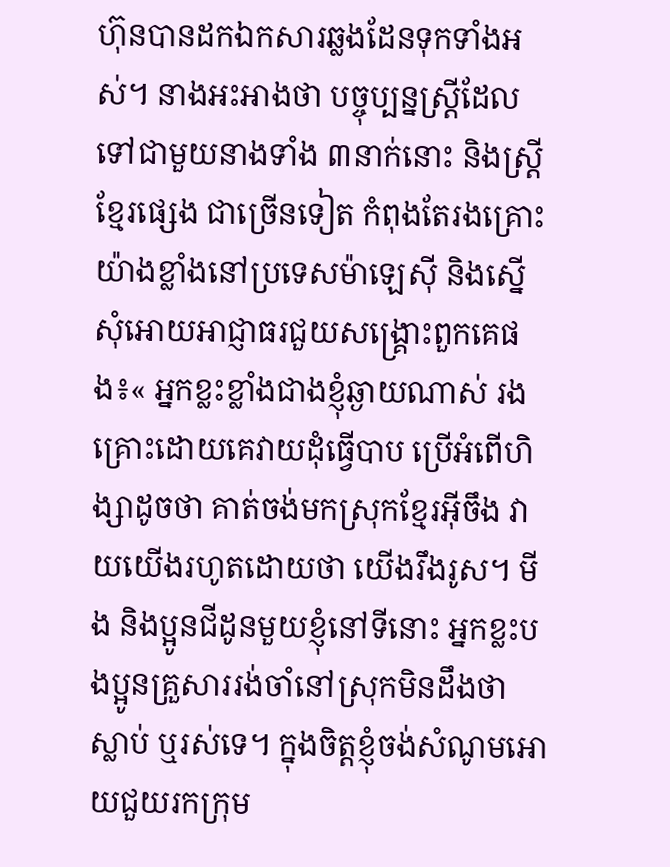ហ៊ុនបានដកឯកសារឆ្លងដែនទុកទាំងអស់។ នាងអះអាងថា បច្ចុប្បន្នស្ត្រីដែលទៅជាមួយនាងទាំង ៣នាក់នោះ និងស្ត្រីខ្មែរផ្សេង ជាច្រើនទៀត កំពុងតែរងគ្រោះយ៉ាងខ្លាំងនៅប្រទេសម៉ាឡេស៊ី និងស្នើសុំអោយអាជ្ញាធរជួយសង្គ្រោះពួកគេផង៖« អ្នកខ្លះខ្លាំងជាងខ្ញុំឆ្ងាយណាស់ រងគ្រោះដោយគេវាយដុំធ្វើបាប ប្រើអំពើហិង្សាដូចថា គាត់ចង់មកស្រុកខ្មែរអ៊ីចឹង វាយយើងរហូតដោយថា យើងរឹងរូស។ មីង និងប្អូនជីដូនមួយខ្ញុំនៅទីនោះ អ្នកខ្លះបងប្អូនគ្រួសាររង់ចាំនៅស្រុកមិនដឹងថា ស្លាប់ ឬរស់ទេ។ ក្នុងចិត្តខ្ញុំចង់សំណូមអោយជួយរកក្រុម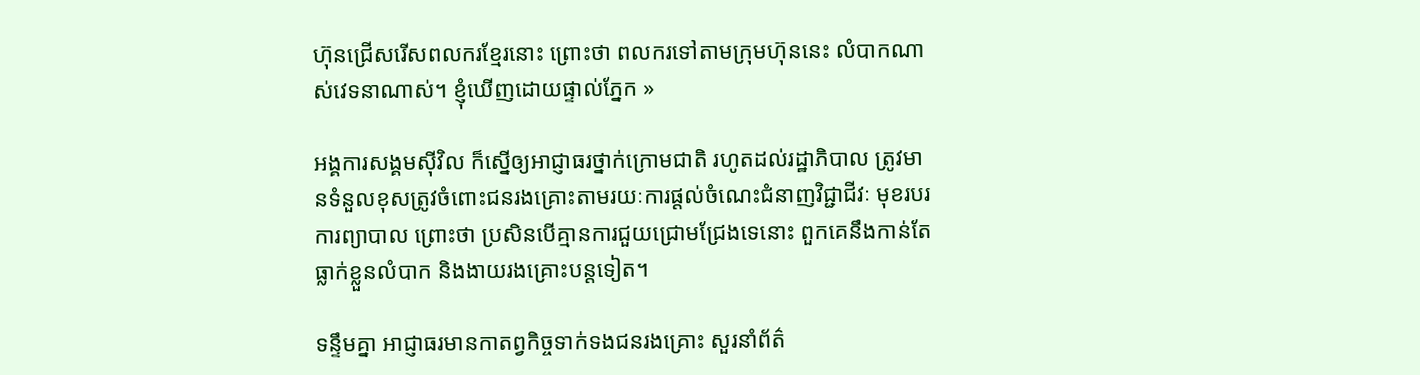ហ៊ុនជ្រើសរើសពលករខ្មែរនោះ ព្រោះថា ពលករទៅតាមក្រុមហ៊ុននេះ លំបាកណាស់វេទនាណាស់។ ខ្ញុំឃើញដោយផ្ទាល់ភ្នែក »

អង្គការសង្គមស៊ីវិល ក៏ស្នើឲ្យអាជ្ញាធរថ្នាក់ក្រោមជាតិ រហូតដល់រដ្ឋាភិបាល ត្រូវមានទំនួលខុសត្រូវចំពោះជនរងគ្រោះតាមរយៈការផ្ដល់ចំណេះជំនាញវិជ្ជាជីវៈ មុខរបរ ការព្យាបាល ព្រោះថា ប្រសិនបើគ្មានការជួយជ្រោមជ្រែងទេនោះ ពួកគេនឹងកាន់តែធ្លាក់ខ្លួនលំបាក និងងាយរងគ្រោះបន្តទៀត។

ទន្ទឹមគ្នា អាជ្ញាធរមានកាតព្វកិច្ចទាក់ទងជនរងគ្រោះ សួរនាំព័ត៌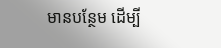មានបន្ថែម ដើម្បី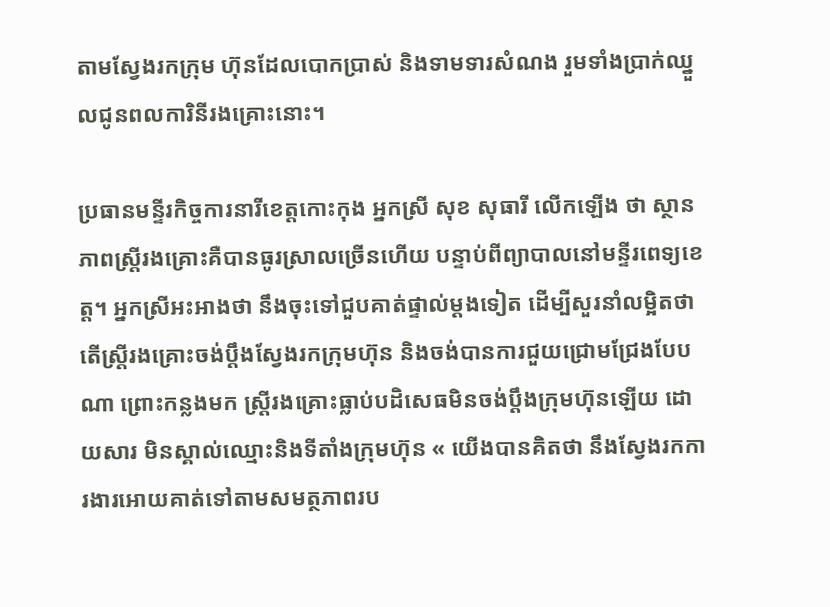តាមស្វែងរកក្រុម ហ៊ុនដែលបោកប្រាស់ និងទាមទារសំណង រួមទាំងប្រាក់ឈ្នួលជូនពលការិនីរងគ្រោះនោះ។

ប្រធានមន្ទីរកិច្ចការនារីខេត្តកោះកុង អ្នកស្រី សុខ សុធារី លើកឡើង ថា ស្ថានភាពស្ត្រីរងគ្រោះគឺបានធូរស្រាលច្រើនហើយ បន្ទាប់ពីព្យាបាលនៅមន្ទីរពេទ្យខេត្ត។ អ្នកស្រីអះអាងថា នឹងចុះទៅជួបគាត់ផ្ទាល់ម្ដងទៀត ដើម្បីសួរនាំលម្អិតថា តើស្ត្រីរងគ្រោះចង់ប្ដឹងស្វែងរកក្រុមហ៊ុន និងចង់បានការជួយជ្រោមជ្រែងបែបណា ព្រោះកន្លងមក ស្ត្រីរងគ្រោះធ្លាប់បដិសេធមិនចង់ប្ដឹងក្រុមហ៊ុនឡើយ ដោយសារ មិនស្គាល់ឈ្មោះនិងទីតាំងក្រុមហ៊ុន « យើងបានគិតថា នឹងស្វែងរកការងារអោយគាត់ទៅតាមសមត្ថភាពរប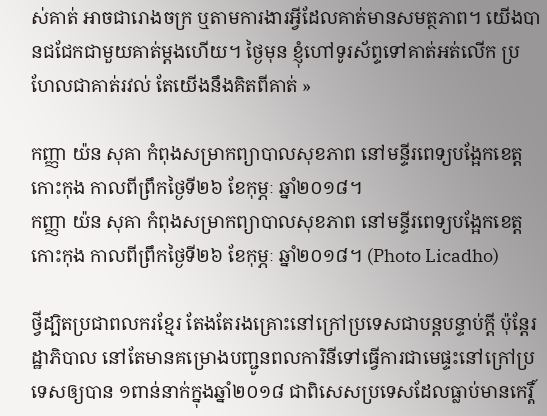ស់គាត់ អាចជារោងចក្រ ឬតាមការងារអ្វីដែលគាត់មានសមត្ថភាព។ យើងបានជជែកជាមួយគាត់ម្ដងហើយ។ ថ្ងៃមុន ខ្ញុំហៅទូរស័ព្ទទៅគាត់អត់លើក ប្រហែលជាគាត់រវល់ តែយើងនឹងគិតពីគាត់ »

កញ្ញា យ៉ន សុគា កំពុងសម្រាកព្យាបាលសុខភាព នៅមន្ទីរពេទ្យបង្អែកខេត្តកោះកុង កាលពីព្រឹកថ្ងៃទី២៦ ខែកុម្ភៈ ឆ្នាំ២០១៨។
កញ្ញា យ៉ន សុគា កំពុងសម្រាកព្យាបាលសុខភាព នៅមន្ទីរពេទ្យបង្អែកខេត្តកោះកុង កាលពីព្រឹកថ្ងៃទី២៦ ខែកុម្ភៈ ឆ្នាំ២០១៨។ (Photo Licadho)

ថ្វីដ្បិតប្រជាពលករខ្មែរ តែងតែរងគ្រោះនៅក្រៅប្រទេសជាបន្តបន្ទាប់ក្ដី ប៉ុន្តែរដ្ឋាភិបាល នៅតែមានគម្រោងបញ្ជូនពលការិនីទៅធ្វើការជាមេផ្ទះនៅក្រៅប្រទេសឲ្យបាន ១ពាន់នាក់ក្នុងឆ្នាំ២០១៨ ជាពិសេសប្រទេសដែលធ្លាប់មានកេរ្តិ៍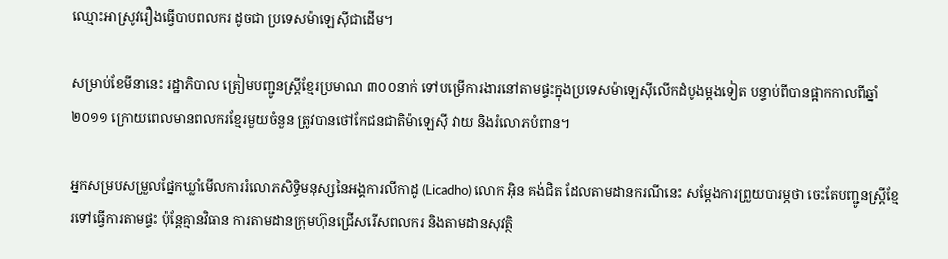ឈ្មោះអាស្រូវរឿងធ្វើបាបពលករ ដូចជា ប្រទេសម៉ាឡេស៊ីជាដើម។

សម្រាប់ខែមីនានេះ រដ្ឋាភិបាល ត្រៀមបញ្ជូនស្ត្រីខ្មែរប្រមាណ ៣០០នាក់ ទៅបម្រើការងារនៅតាមផ្ទះក្នុងប្រទេសម៉ាឡេស៊ីលើកដំបូងម្ដងទៀត បន្ទាប់ពីបានផ្អាកកាលពីឆ្នាំ២០១១ ក្រោយពេលមានពលករខ្មែរមួយចំនួន ត្រូវបានថៅកែជនជាតិម៉ាឡេស៊ី វាយ និងរំលោភបំពាន។

អ្នកសម្របសម្រួលផ្នែកឃ្លាំមើលការរំលោភសិទ្ធិមនុស្សនៃអង្គការលីកាដូ (Licadho) លោក អ៊ិន គង់ជិត ដែលតាមដានករណីនេះ សម្ដែងការព្រួយបារម្ភថា ចេះតែបញ្ជូនស្ត្រីខ្មែរទៅធ្វើការតាមផ្ទះ ប៉ុន្តែគ្មានវិធាន ការតាមដានក្រុមហ៊ុនជ្រើសរើសពលករ និងតាមដានសុវត្ថិ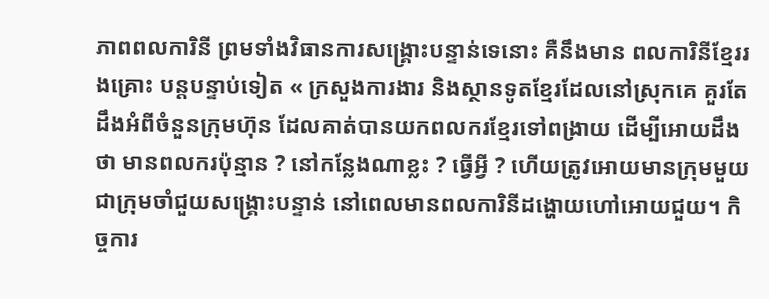ភាពពលការិនី ព្រមទាំងវិធានការសង្គ្រោះបន្ទាន់ទេនោះ គឺនឹងមាន ពលការិនីខ្មែររងគ្រោះ បន្តបន្ទាប់ទៀត « ក្រសួងការងារ និងស្ថានទូតខ្មែរដែលនៅស្រុកគេ គួរតែដឹងអំពីចំនួនក្រុមហ៊ុន ដែលគាត់បានយកពលករខ្មែរទៅពង្រាយ ដើម្បីអោយដឹងថា មានពលករប៉ុន្មាន ? នៅកន្លែងណាខ្លះ ? ធ្វើអ្វី ? ហើយត្រូវអោយមានក្រុមមួយ ជាក្រុមចាំជួយសង្គ្រោះបន្ទាន់ នៅពេលមានពលការិនីដង្ហោយហៅអោយជួយ។ កិច្ចការ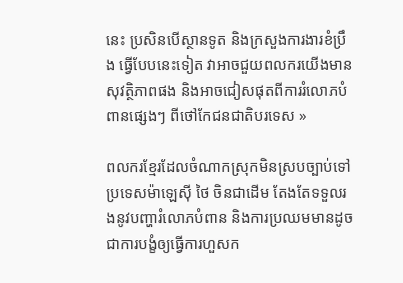នេះ ប្រសិនបើស្ថានទូត និងក្រសួងការងារខំប្រឹង ធ្វើបែបនេះទៀត វាអាចជួយពលករយើងមានសុវត្ថិភាពផង និងអាចជៀសផុតពីការរំលោភបំពានផ្សេងៗ ពីថៅកែជនជាតិបរទេស »

ពលករខ្មែរដែលចំណាកស្រុកមិនស្របច្បាប់ទៅប្រទេសម៉ាឡេស៊ី ថៃ ចិនជាដើម តែងតែទទួលរងនូវបញ្ហារំលោភបំពាន និងការប្រឈមមានដូចជាការបង្ខំឲ្យធ្វើការហួសក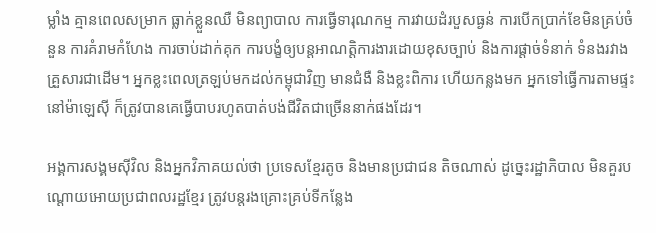ម្លាំង គ្មានពេលសម្រាក ធ្លាក់ខ្លួនឈឺ មិនព្យាបាល ការធ្វើទារុណកម្ម ការវាយដំរបួសធ្ងន់ ការបើកប្រាក់ខែមិនគ្រប់ចំនួន ការគំរាមកំហែង ការចាប់ដាក់គុក ការបង្ខំឲ្យបន្តអាណត្តិការងារដោយខុសច្បាប់ និងការផ្ដាច់ទំនាក់ ទំនងរវាងគ្រួសារជាដើម។ អ្នកខ្លះពេលត្រឡប់មកដល់កម្ពុជាវិញ មានជំងឺ និងខ្លះពិការ ហើយកន្លងមក អ្នកទៅធ្វើការតាមផ្ទះនៅម៉ាឡេស៊ី ក៏ត្រូវបានគេធ្វើបាបរហូតបាត់បង់ជីវិតជាច្រើននាក់ផងដែរ។

អង្គការសង្គមស៊ីវិល និងអ្នកវិភាគយល់ថា ប្រទេសខ្មែរតូច និងមានប្រជាជន តិចណាស់ ដូច្នេះរដ្ឋាភិបាល មិនគួរបណ្ដោយអោយប្រជាពលរដ្ឋខ្មែរ ត្រូវបន្តរងគ្រោះគ្រប់ទីកន្លែង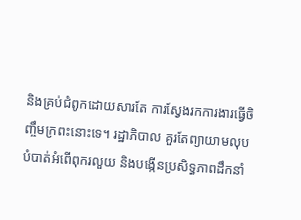និងគ្រប់ជំពូកដោយសារតែ ការស្វែងរកការងារធ្វើចិញ្ចឹមក្រពះនោះទេ។ រដ្ឋាភិបាល គួរតែព្យាយាមលុបបំបាត់អំពើពុករលួយ និងបង្កើនប្រសិទ្ធភាពដឹកនាំ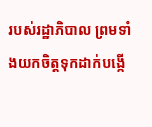របស់រដ្ឋាភិបាល ព្រមទាំងយកចិត្តទុកដាក់បង្កើ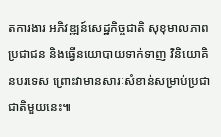តការងារ អភិវឌ្ឍន៍សេដ្ឋកិច្ចជាតិ សុខុមាលភាពប្រជាជន និងធ្វើនយោបាយទាក់ទាញ វិនិយោគិនបរទេស ព្រោះវាមានសារៈសំខាន់សម្រាប់ប្រជាជាតិមួយនេះ៕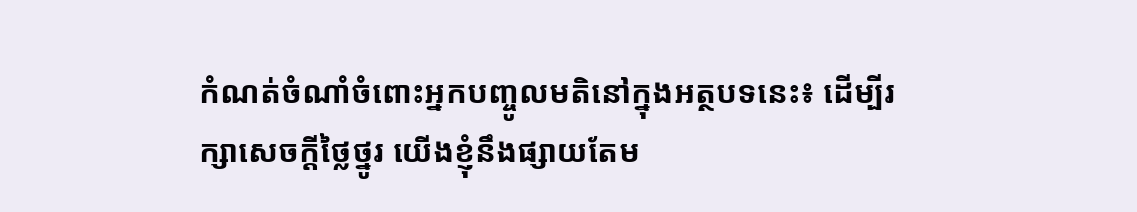កំណត់ចំណាំចំពោះអ្នកបញ្ចូលមតិនៅក្នុងអត្ថបទនេះ៖ ដើម្បីរក្សាសេចក្ដីថ្លៃថ្នូរ យើងខ្ញុំនឹងផ្សាយតែម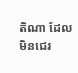តិណា ដែលមិនជេរ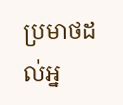ប្រមាថដល់អ្ន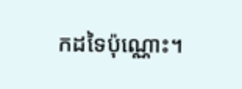កដទៃប៉ុណ្ណោះ។